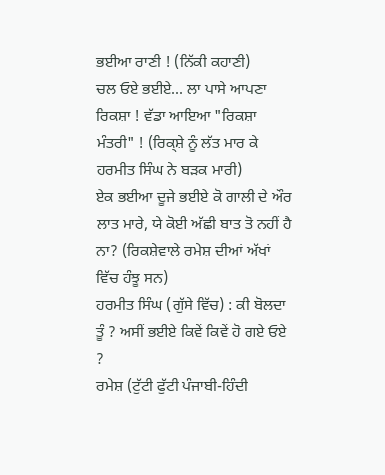ਭਈਆ ਰਾਣੀ ! (ਨਿੱਕੀ ਕਹਾਣੀ)
ਚਲ ਓਏ ਭਈਏ... ਲਾ ਪਾਸੇ ਆਪਣਾ ਰਿਕਸ਼ਾ ! ਵੱਡਾ ਆਇਆ "ਰਿਕਸ਼ਾ ਮੰਤਰੀ" ! (ਰਿਕ੍ਸ਼ੇ ਨੂੰ ਲੱਤ ਮਾਰ ਕੇ ਹਰਮੀਤ ਸਿੰਘ ਨੇ ਬੜਕ ਮਾਰੀ)
ਏਕ ਭਈਆ ਦੂਜੇ ਭਈਏ ਕੋ ਗਾਲੀ ਦੇ ਔਰ ਲਾਤ ਮਾਰੇ, ਯੇ ਕੋਈ ਅੱਛੀ ਬਾਤ ਤੋ ਨਹੀਂ ਹੈ ਨਾ? (ਰਿਕਸ਼ੇਵਾਲੇ ਰਮੇਸ਼ ਦੀਆਂ ਅੱਖਾਂ ਵਿੱਚ ਹੰਝੂ ਸਨ)
ਹਰਮੀਤ ਸਿੰਘ (ਗੁੱਸੇ ਵਿੱਚ) : ਕੀ ਬੋਲਦਾ ਤੂੰ ? ਅਸੀਂ ਭਈਏ ਕਿਵੇਂ ਕਿਵੇਂ ਹੋ ਗਏ ਓਏ ?
ਰਮੇਸ਼ (ਟੁੱਟੀ ਫੁੱਟੀ ਪੰਜਾਬੀ-ਹਿੰਦੀ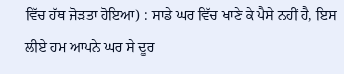ਵਿੱਚ ਹੱਥ ਜੋੜਤਾ ਹੋਇਆ) : ਸਾਡੇ ਘਰ ਵਿੱਚ ਖਾਣੇ ਕੇ ਪੈਸੇ ਨਹੀਂ ਹੈ, ਇਸ ਲੀਏ ਹਮ ਆਪਨੇ ਘਰ ਸੇ ਦੂਰ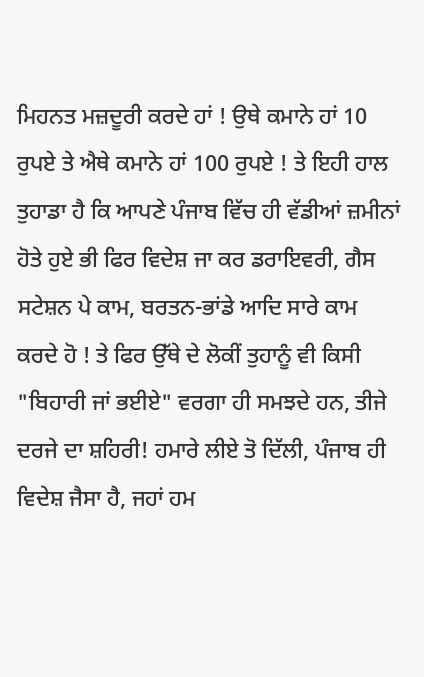ਮਿਹਨਤ ਮਜ਼ਦੂਰੀ ਕਰਦੇ ਹਾਂ ! ਉਥੇ ਕਮਾਨੇ ਹਾਂ 10 ਰੁਪਏ ਤੇ ਐਥੇ ਕਮਾਨੇ ਹਾਂ 100 ਰੁਪਏ ! ਤੇ ਇਹੀ ਹਾਲ ਤੁਹਾਡਾ ਹੈ ਕਿ ਆਪਣੇ ਪੰਜਾਬ ਵਿੱਚ ਹੀ ਵੱਡੀਆਂ ਜ਼ਮੀਨਾਂ ਹੋਤੇ ਹੁਏ ਭੀ ਫਿਰ ਵਿਦੇਸ਼ ਜਾ ਕਰ ਡਰਾਇਵਰੀ, ਗੈਸ ਸਟੇਸ਼ਨ ਪੇ ਕਾਮ, ਬਰਤਨ-ਭਾਂਡੇ ਆਦਿ ਸਾਰੇ ਕਾਮ ਕਰਦੇ ਹੋ ! ਤੇ ਫਿਰ ਉੱਥੇ ਦੇ ਲੋਕੀਂ ਤੁਹਾਨੂੰ ਵੀ ਕਿਸੀ "ਬਿਹਾਰੀ ਜਾਂ ਭਈਏ" ਵਰਗਾ ਹੀ ਸਮਝਦੇ ਹਨ, ਤੀਜੇ ਦਰਜੇ ਦਾ ਸ਼ਹਿਰੀ! ਹਮਾਰੇ ਲੀਏ ਤੋ ਦਿੱਲੀ, ਪੰਜਾਬ ਹੀ ਵਿਦੇਸ਼ ਜੈਸਾ ਹੈ, ਜਹਾਂ ਹਮ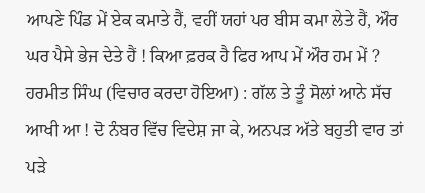ਆਪਣੇ ਪਿੰਡ ਮੇਂ ਏਕ ਕਮਾਤੇ ਹੈਂ, ਵਹੀਂ ਯਹਾਂ ਪਰ ਬੀਸ ਕਮਾ ਲੇਤੇ ਹੈਂ, ਔਰ ਘਰ ਪੈਸੇ ਭੇਜ ਦੇਤੇ ਹੈਂ ! ਕਿਆ ਫ਼ਰਕ ਹੈ ਫਿਰ ਆਪ ਮੇਂ ਔਰ ਹਮ ਮੇਂ ?
ਹਰਮੀਤ ਸਿੰਘ (ਵਿਚਾਰ ਕਰਦਾ ਹੋਇਆ) : ਗੱਲ ਤੇ ਤੂੰ ਸੋਲਾਂ ਆਨੇ ਸੱਚ ਆਖੀ ਆ ! ਦੋ ਨੰਬਰ ਵਿੱਚ ਵਿਦੇਸ਼ ਜਾ ਕੇ, ਅਨਪੜ ਅੱਤੇ ਬਹੁਤੀ ਵਾਰ ਤਾਂ ਪੜੇ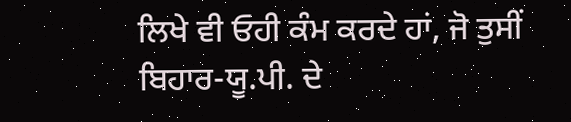ਲਿਖੇ ਵੀ ਓਹੀ ਕੰਮ ਕਰਦੇ ਹਾਂ, ਜੋ ਤੁਸੀਂ ਬਿਹਾਰ-ਯੂ.ਪੀ. ਦੇ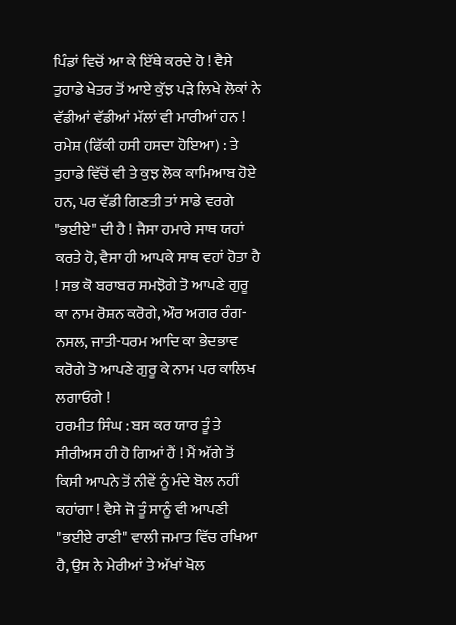ਪਿੰਡਾਂ ਵਿਚੋਂ ਆ ਕੇ ਇੱਥੇ ਕਰਦੇ ਹੋ ! ਵੈਸੇ ਤੁਹਾਡੇ ਖੇਤਰ ਤੋਂ ਆਏ ਕੁੱਝ ਪੜੇ ਲਿਖੇ ਲੋਕਾਂ ਨੇ ਵੱਡੀਆਂ ਵੱਡੀਆਂ ਮੱਲਾਂ ਵੀ ਮਾਰੀਆਂ ਹਨ !
ਰਮੇਸ਼ (ਫਿੱਕੀ ਹਸੀ ਹਸਦਾ ਹੋਇਆ) : ਤੇ ਤੁਹਾਡੇ ਵਿੱਚੋਂ ਵੀ ਤੇ ਕੁਝ ਲੋਕ ਕਾਮਿਆਬ ਹੋਏ ਹਨ, ਪਰ ਵੱਡੀ ਗਿਣਤੀ ਤਾਂ ਸਾਡੇ ਵਰਗੇ "ਭਈਏ" ਦੀ ਹੈ ! ਜੈਸਾ ਹਮਾਰੇ ਸਾਥ ਯਹਾਂ ਕਰਤੇ ਹੋ, ਵੈਸਾ ਹੀ ਆਪਕੇ ਸਾਥ ਵਹਾਂ ਹੋਤਾ ਹੈ ! ਸਭ ਕੋ ਬਰਾਬਰ ਸਮਝੋਗੇ ਤੋ ਆਪਣੇ ਗੁਰੂ ਕਾ ਨਾਮ ਰੋਸ਼ਨ ਕਰੋਗੇ, ਔਰ ਅਗਰ ਰੰਗ-ਨਸਲ, ਜਾਤੀ-ਧਰਮ ਆਦਿ ਕਾ ਭੇਦਭਾਵ ਕਰੋਗੇ ਤੋ ਆਪਣੇ ਗੁਰੂ ਕੇ ਨਾਮ ਪਰ ਕਾਲਿਖ ਲਗਾਓਗੇ !
ਹਰਮੀਤ ਸਿੰਘ : ਬਸ ਕਰ ਯਾਰ ਤੂੰ ਤੇ ਸੀਰੀਅਸ ਹੀ ਹੋ ਗਿਆਂ ਹੈਂ ! ਮੈਂ ਅੱਗੇ ਤੋਂ ਕਿਸੀ ਆਪਨੇ ਤੋਂ ਨੀਵੇਂ ਨੂੰ ਮੰਦੇ ਬੋਲ ਨਹੀਂ ਕਹਾਂਗਾ ! ਵੈਸੇ ਜੋ ਤੂੰ ਸਾਨੂੰ ਵੀ ਆਪਣੀ "ਭਈਏ ਰਾਣੀ" ਵਾਲੀ ਜਮਾਤ ਵਿੱਚ ਰਖਿਆ ਹੈ, ਉਸ ਨੇ ਮੇਰੀਆਂ ਤੇ ਅੱਖਾਂ ਖੋਲ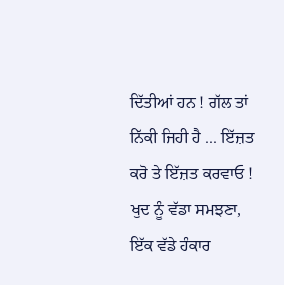ਦਿੱਤੀਆਂ ਹਨ ! ਗੱਲ ਤਾਂ ਨਿੱਕੀ ਜਿਹੀ ਹੈ ... ਇੱਜ਼ਤ ਕਰੋ ਤੇ ਇੱਜ਼ਤ ਕਰਵਾਓ ! ਖੁਦ ਨੂੰ ਵੱਡਾ ਸਮਝਣਾ, ਇੱਕ ਵੱਡੇ ਹੰਕਾਰ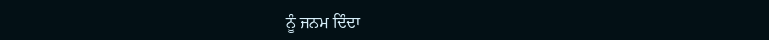ਨੂੰ ਜਨਮ ਦਿੰਦਾ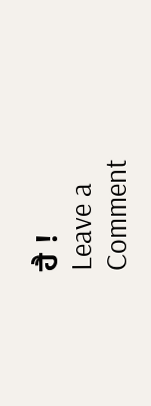ਹੈ !
Leave a Comment